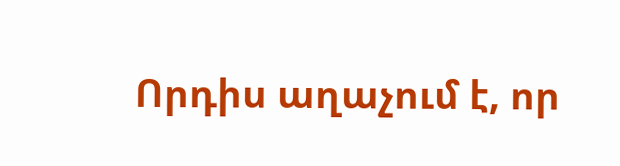Որդիս աղաչում է, որ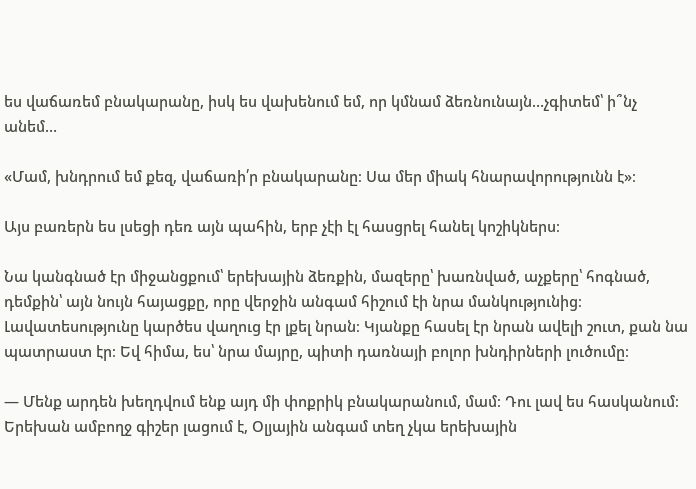ես վաճառեմ բնակարանը, իսկ ես վախենում եմ, որ կմնամ ձեռնունայն…չգիտեմ՝ ի՞նչ անեմ…

«Մամ, խնդրում եմ քեզ, վաճառի՛ր բնակարանը։ Սա մեր միակ հնարավորությունն է»։

Այս բառերն ես լսեցի դեռ այն պահին, երբ չէի էլ հասցրել հանել կոշիկներս։

Նա կանգնած էր միջանցքում՝ երեխային ձեռքին, մազերը՝ խառնված, աչքերը՝ հոգնած, դեմքին՝ այն նույն հայացքը, որը վերջին անգամ հիշում էի նրա մանկությունից։ Լավատեսությունը կարծես վաղուց էր լքել նրան։ Կյանքը հասել էր նրան ավելի շուտ, քան նա պատրաստ էր։ Եվ հիմա, ես՝ նրա մայրը, պիտի դառնայի բոլոր խնդիրների լուծումը։

— Մենք արդեն խեղդվում ենք այդ մի փոքրիկ բնակարանում, մամ։ Դու լավ ես հասկանում։ Երեխան ամբողջ գիշեր լացում է, Օլյային անգամ տեղ չկա երեխային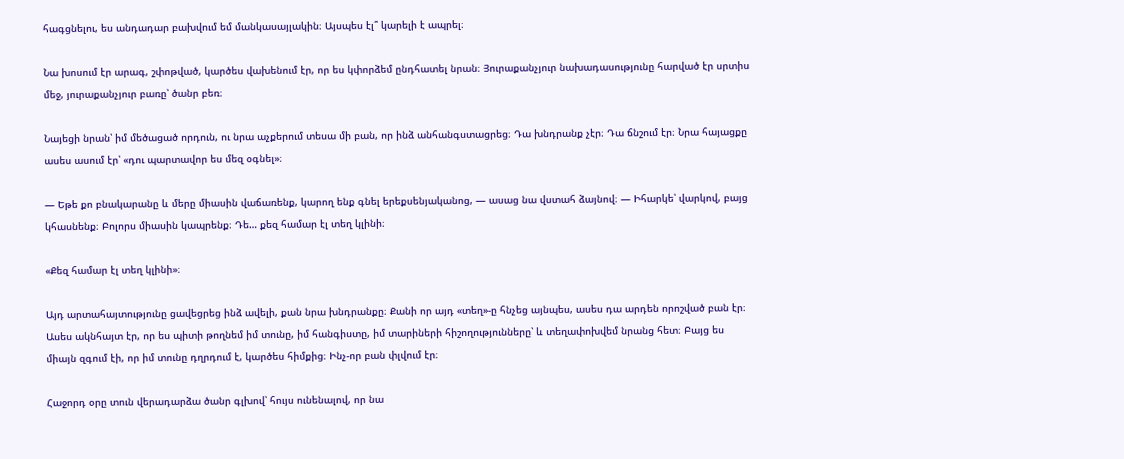հագցնելու, ես անդադար բախվում եմ մանկասայլակին։ Այսպես էլ՞ կարելի է ապրել։

Նա խոսում էր արագ, շփոթված, կարծես վախենում էր, որ ես կփորձեմ ընդհատել նրան։ Յուրաքանչյուր նախադասությունը հարված էր սրտիս մեջ, յուրաքանչյուր բառը՝ ծանր բեռ։

Նայեցի նրան՝ իմ մեծացած որդուն, ու նրա աչքերում տեսա մի բան, որ ինձ անհանգստացրեց։ Դա խնդրանք չէր։ Դա ճնշում էր։ Նրա հայացքը ասես ասում էր՝ «դու պարտավոր ես մեզ օգնել»։

— Եթե քո բնակարանը և մերը միասին վաճառենք, կարող ենք գնել երեքսենյականոց, — ասաց նա վստահ ձայնով։ — Իհարկե՝ վարկով, բայց կհասնենք։ Բոլորս միասին կապրենք։ Դե… քեզ համար էլ տեղ կլինի։

«Քեզ համար էլ տեղ կլինի»։

Այդ արտահայտությունը ցավեցրեց ինձ ավելի, քան նրա խնդրանքը։ Քանի որ այդ «տեղ»-ը հնչեց այնպես, ասես դա արդեն որոշված բան էր։ Ասես ակնհայտ էր, որ ես պիտի թողնեմ իմ տունը, իմ հանգիստը, իմ տարիների հիշողությունները՝ և տեղափոխվեմ նրանց հետ։ Բայց ես միայն զգում էի, որ իմ տունը դղրդում է, կարծես հիմքից։ Ինչ-որ բան փլվում էր։

Հաջորդ օրը տուն վերադարձա ծանր գլխով՝ հույս ունենալով, որ նա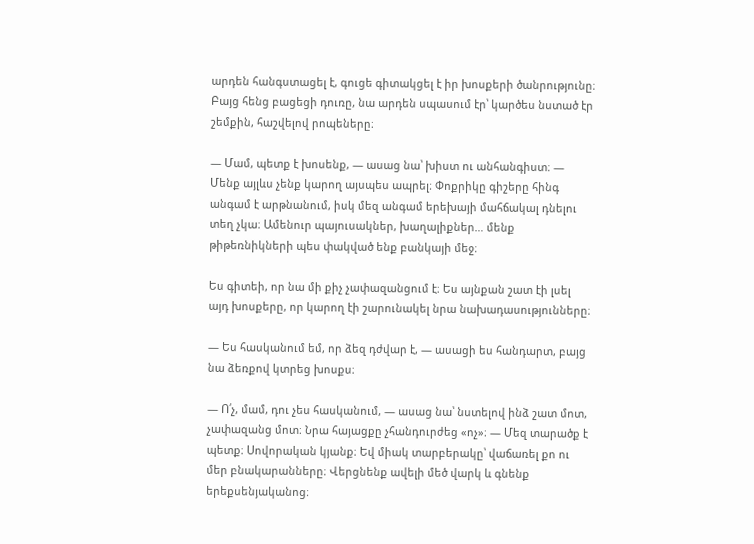արդեն հանգստացել է, գուցե գիտակցել է իր խոսքերի ծանրությունը։ Բայց հենց բացեցի դուռը, նա արդեն սպասում էր՝ կարծես նստած էր շեմքին, հաշվելով րոպեները։

— Մամ, պետք է խոսենք, — ասաց նա՝ խիստ ու անհանգիստ։ — Մենք այլևս չենք կարող այսպես ապրել։ Փոքրիկը գիշերը հինգ անգամ է արթնանում, իսկ մեզ անգամ երեխայի մահճակալ դնելու տեղ չկա։ Ամենուր պայուսակներ, խաղալիքներ… մենք թիթեռնիկների պես փակված ենք բանկայի մեջ։

Ես գիտեի, որ նա մի քիչ չափազանցում է։ Ես այնքան շատ էի լսել այդ խոսքերը, որ կարող էի շարունակել նրա նախադասությունները։

— Ես հասկանում եմ, որ ձեզ դժվար է, — ասացի ես հանդարտ, բայց նա ձեռքով կտրեց խոսքս։

— Ո՛չ, մամ, դու չես հասկանում, — ասաց նա՝ նստելով ինձ շատ մոտ, չափազանց մոտ։ Նրա հայացքը չհանդուրժեց «ոչ»։ — Մեզ տարածք է պետք։ Սովորական կյանք։ Եվ միակ տարբերակը՝ վաճառել քո ու մեր բնակարանները։ Վերցնենք ավելի մեծ վարկ և գնենք երեքսենյականոց։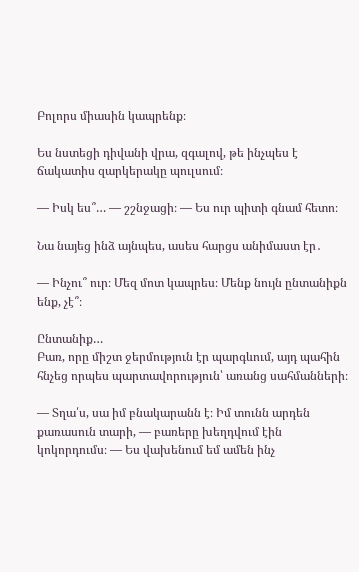Բոլորս միասին կապրենք։

Ես նստեցի դիվանի վրա, զգալով, թե ինչպես է ճակատիս զարկերակը պուլսում։

— Իսկ ես՞… — շշնջացի։ — Ես ուր պիտի գնամ հետո։

Նա նայեց ինձ այնպես, ասես հարցս անիմաստ էր․

— Ինչու՞ ուր։ Մեզ մոտ կապրես։ Մենք նույն ընտանիքն ենք, չէ՞։

Ընտանիք…
Բառ, որը միշտ ջերմություն էր պարգևում, այդ պահին հնչեց որպես պարտավորություն՝ առանց սահմանների։

— Տղա՛ս, սա իմ բնակարանն է։ Իմ տունն արդեն քառասուն տարի, — բառերը խեղդվում էին կոկորդումս։ — Ես վախենում եմ ամեն ինչ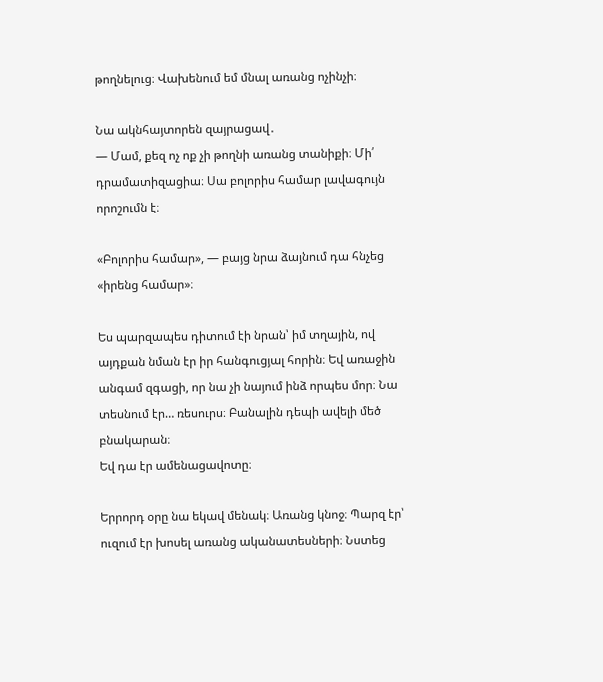թողնելուց։ Վախենում եմ մնալ առանց ոչինչի։

Նա ակնհայտորեն զայրացավ․
— Մամ, քեզ ոչ ոք չի թողնի առանց տանիքի։ Մի՛ դրամատիզացիա։ Սա բոլորիս համար լավագույն որոշումն է։

«Բոլորիս համար», — բայց նրա ձայնում դա հնչեց «իրենց համար»։

Ես պարզապես դիտում էի նրան՝ իմ տղային, ով այդքան նման էր իր հանգուցյալ հորին։ Եվ առաջին անգամ զգացի, որ նա չի նայում ինձ որպես մոր։ Նա տեսնում էր… ռեսուրս։ Բանալին դեպի ավելի մեծ բնակարան։
Եվ դա էր ամենացավոտը։

Երրորդ օրը նա եկավ մենակ։ Առանց կնոջ։ Պարզ էր՝ ուզում էր խոսել առանց ականատեսների։ Նստեց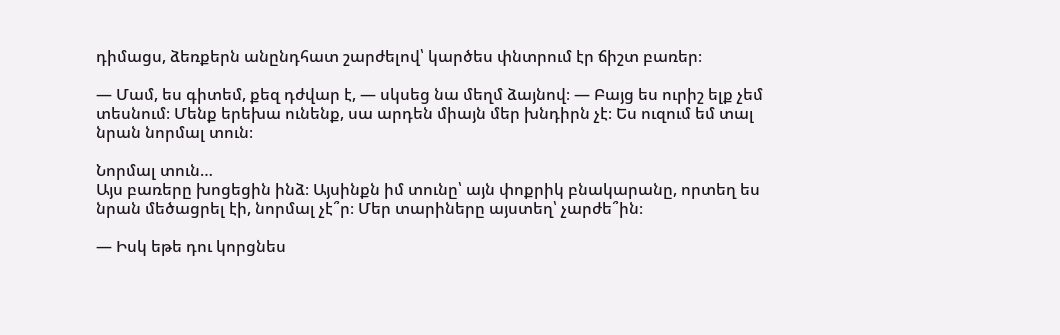դիմացս, ձեռքերն անընդհատ շարժելով՝ կարծես փնտրում էր ճիշտ բառեր։

— Մամ, ես գիտեմ, քեզ դժվար է, — սկսեց նա մեղմ ձայնով։ — Բայց ես ուրիշ ելք չեմ տեսնում։ Մենք երեխա ունենք, սա արդեն միայն մեր խնդիրն չէ։ Ես ուզում եմ տալ նրան նորմալ տուն։

Նորմալ տուն…
Այս բառերը խոցեցին ինձ։ Այսինքն իմ տունը՝ այն փոքրիկ բնակարանը, որտեղ ես նրան մեծացրել էի, նորմալ չէ՞ր։ Մեր տարիները այստեղ՝ չարժե՞ին։

— Իսկ եթե դու կորցնես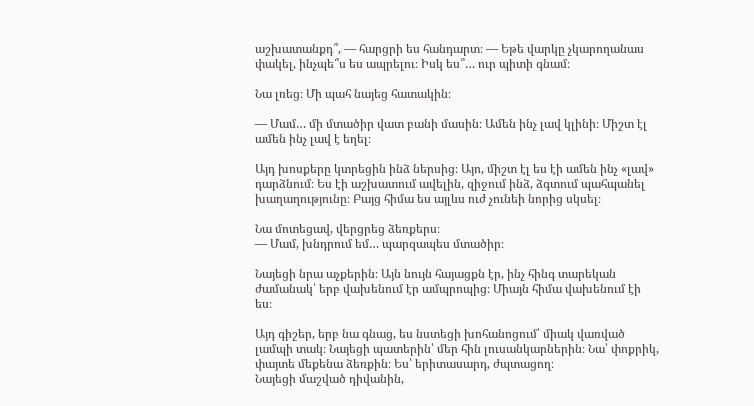աշխատանքդ՞, — հարցրի ես հանդարտ։ — Եթե վարկը չկարողանաս փակել, ինչպե՞ս ես ապրելու։ Իսկ ես՞… ուր պիտի գնամ։

Նա լռեց։ Մի պահ նայեց հատակին։

— Մամ… մի մտածիր վատ բանի մասին։ Ամեն ինչ լավ կլինի։ Միշտ էլ ամեն ինչ լավ է եղել։

Այդ խոսքերը կտրեցին ինձ ներսից։ Այո, միշտ էլ ես էի ամեն ինչ «լավ» դարձնում։ Ես էի աշխատում ավելին, զիջում ինձ, ձգտում պահպանել խաղաղությունը։ Բայց հիմա ես այլևս ուժ չունեի նորից սկսել։

Նա մոտեցավ, վերցրեց ձեռքերս։
— Մամ, խնդրում եմ… պարզապես մտածիր։

Նայեցի նրա աչքերին։ Այն նույն հայացքն էր, ինչ հինգ տարեկան ժամանակ՝ երբ վախենում էր ամպրոպից։ Միայն հիմա վախենում էի ես։

Այդ գիշեր, երբ նա գնաց, ես նստեցի խոհանոցում՝ միակ վառված լամպի տակ։ Նայեցի պատերին՝ մեր հին լուսանկարներին։ Նա՝ փոքրիկ, փայտե մեքենա ձեռքին։ Ես՝ երիտասարդ, ժպտացող։
Նայեցի մաշված դիվանին,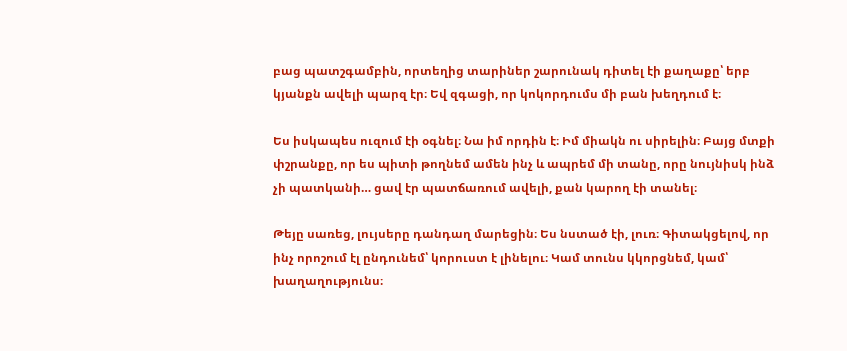բաց պատշգամբին, որտեղից տարիներ շարունակ դիտել էի քաղաքը՝ երբ կյանքն ավելի պարզ էր։ Եվ զգացի, որ կոկորդումս մի բան խեղդում է։

Ես իսկապես ուզում էի օգնել։ Նա իմ որդին է։ Իմ միակն ու սիրելին։ Բայց մտքի փշրանքը, որ ես պիտի թողնեմ ամեն ինչ և ապրեմ մի տանը, որը նույնիսկ ինձ չի պատկանի… ցավ էր պատճառում ավելի, քան կարող էի տանել։

Թեյը սառեց, լույսերը դանդաղ մարեցին։ Ես նստած էի, լուռ։ Գիտակցելով, որ ինչ որոշում էլ ընդունեմ՝ կորուստ է լինելու։ Կամ տունս կկորցնեմ, կամ՝ խաղաղությունս։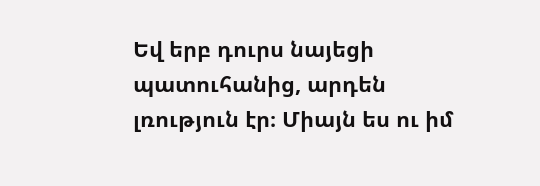Եվ երբ դուրս նայեցի պատուհանից, արդեն լռություն էր։ Միայն ես ու իմ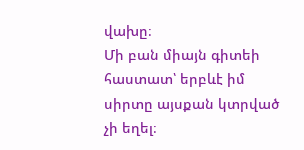վախը։
Մի բան միայն գիտեի հաստատ՝ երբևէ իմ սիրտը այսքան կտրված չի եղել։